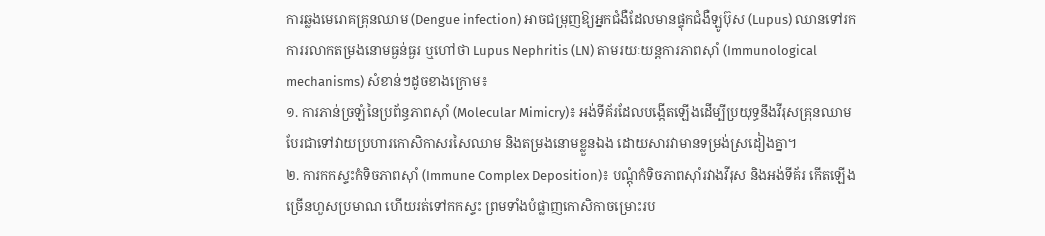ការឆ្លងមេរោគគ្រុនឈាម (Dengue infection) អាចជម្រុញឱ្យអ្នកជំងឺដែលមានផ្ទុកជំងឺឡូប៊ុស (Lupus) ឈានទៅរកការរលាកតម្រងនោមធ្ងន់ធ្ងរ ឬហៅថា Lupus Nephritis (LN) តាមរយៈយន្តការភាពស៊ាំ (Immunological mechanisms) សំខាន់ៗដូចខាងក្រោម៖
១. ការភាន់ច្រឡំនៃប្រព័ន្ធភាពស៊ាំ (Molecular Mimicry)៖ អង់ទីគ័រដែលបង្កើតឡើងដើម្បីប្រយុទ្ធនឹងវីរុសគ្រុនឈាម បែរជាទៅវាយប្រហារកោសិកាសរសៃឈាម និងតម្រងនោមខ្លួនឯង ដោយសារវាមានទម្រង់ស្រដៀងគ្នា។
២. ការកកស្ទះកំទិចភាពស៊ាំ (Immune Complex Deposition)៖ បណ្តុំកំទិចភាពស៊ាំរវាងវីរុស និងអង់ទីគ័រ កើតឡើងច្រើនហួសប្រមាណ ហើយរត់ទៅកកស្ទះ ព្រមទាំងបំផ្លាញកោសិកាចម្រោះរប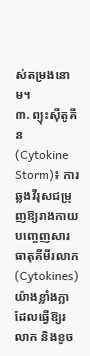ស់តម្រងនោម។
៣. ព្យុះស៊ីតូគីន (Cytokine Storm)៖ ការឆ្លងវីរុសជម្រុញឱ្យរាងកាយបញ្ចេញសារធាតុគីមីរលាក (Cytokines) យ៉ាងខ្លាំងក្លា ដែលធ្វើឱ្យរលាក និងខូច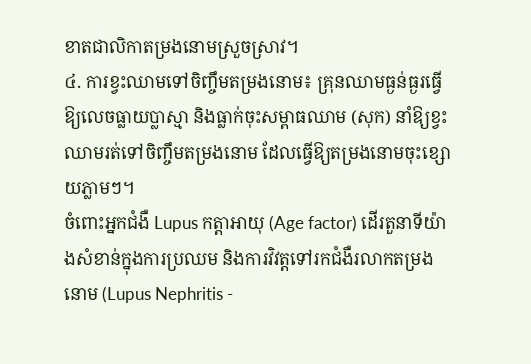ខាតជាលិកាតម្រងនោមស្រួចស្រាវ។
៤. ការខ្វះឈាមទៅចិញ្ចឹមតម្រងនោម៖ គ្រុនឈាមធ្ងន់ធ្ងរធ្វើឱ្យលេចធ្លាយប្លាស្មា និងធ្លាក់ចុះសម្ពាធឈាម (សុក) នាំឱ្យខ្វះឈាមរត់ទៅចិញ្ចឹមតម្រងនោម ដែលធ្វើឱ្យតម្រងនោមចុះខ្សោយភ្លាមៗ។
ចំពោះអ្នកជំងឺ Lupus កត្តាអាយុ (Age factor) ដើរតួនាទីយ៉ាងសំខាន់ក្នុងការប្រឈម និងការវិវត្តទៅរកជំងឺរលាកតម្រងនោម (Lupus Nephritis -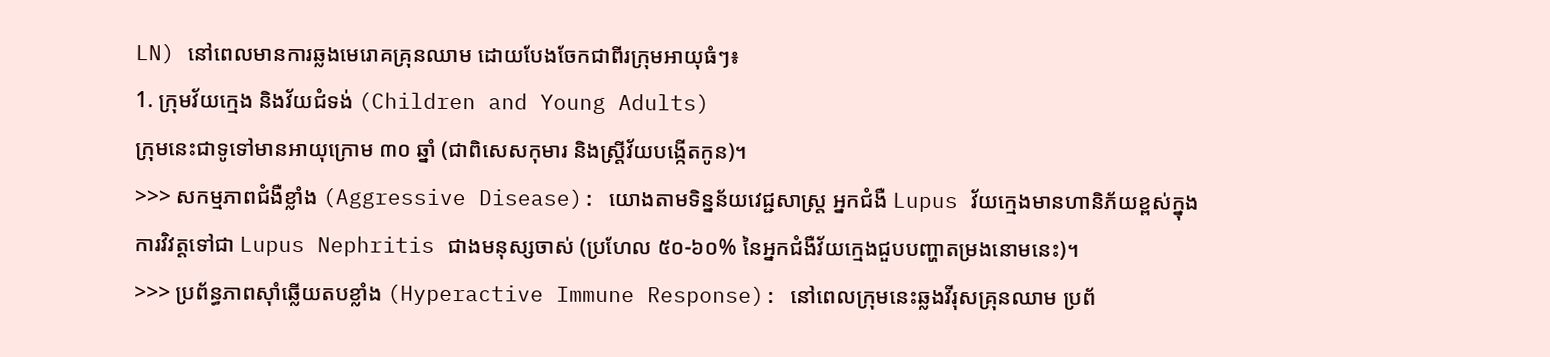LN) នៅពេលមានការឆ្លងមេរោគគ្រុនឈាម ដោយបែងចែកជាពីរក្រុមអាយុធំៗ៖
1. ក្រុមវ័យក្មេង និងវ័យជំទង់ (Children and Young Adults)
ក្រុមនេះជាទូទៅមានអាយុក្រោម ៣០ ឆ្នាំ (ជាពិសេសកុមារ និងស្ត្រីវ័យបង្កើតកូន)។
>>> សកម្មភាពជំងឺខ្លាំង (Aggressive Disease): យោងតាមទិន្នន័យវេជ្ជសាស្ត្រ អ្នកជំងឺ Lupus វ័យក្មេងមានហានិភ័យខ្ពស់ក្នុងការវិវត្តទៅជា Lupus Nephritis ជាងមនុស្សចាស់ (ប្រហែល ៥០-៦០% នៃអ្នកជំងឺវ័យក្មេងជួបបញ្ហាតម្រងនោមនេះ)។
>>> ប្រព័ន្ធភាពស៊ាំឆ្លើយតបខ្លាំង (Hyperactive Immune Response): នៅពេលក្រុមនេះឆ្លងវីរុសគ្រុនឈាម ប្រព័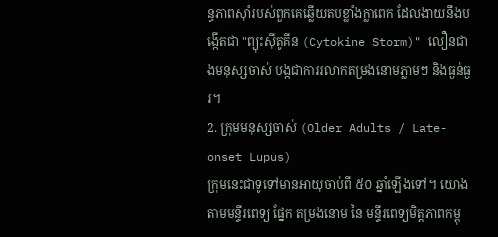ន្ធភាពស៊ាំរបស់ពួកគេឆ្លើយតបខ្លាំងក្លាពេក ដែលងាយនឹងបង្កើតជា "ព្យុះស៊ីតូគីន (Cytokine Storm)" លឿនជាងមនុស្សចាស់ បង្កជាការរលាកតម្រងនោមភ្លាមៗ និងធ្ងន់ធ្ងរ។
2. ក្រុមមនុស្សចាស់ (Older Adults / Late-onset Lupus)
ក្រុមនេះជាទូទៅមានអាយុចាប់ពី ៥០ ឆ្នាំឡើងទៅ។ យោងតាមមន្ទីរពេទ្យ ផ្នែក តម្រងនោម នៃ មន្ទីរពេទ្យមិត្តភាពកម្ពុ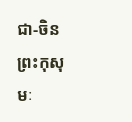ជា-ចិន ព្រះកុសុមៈ